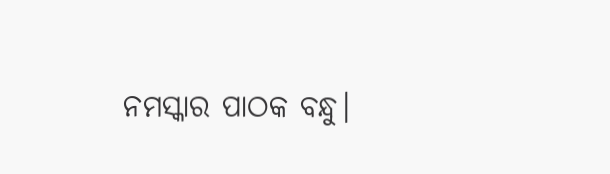ନମସ୍କାର ପାଠକ ବନ୍ଧୁ।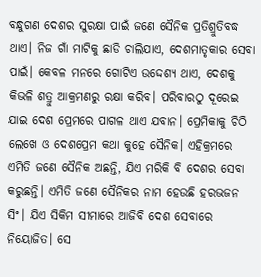ବନ୍ଧୁଗଣ ଦେଶର ସୁରକ୍ଷା ପାଇଁ ଜଣେ ସୈନିକ ପ୍ରତିଶ୍ରୁତିବଦ୍ଧ ଥାଏ। ନିଜ ଗାଁ ମାଟିକୁ ଛାଡି ଚାଲିଯାଏ, ଦେଶମାତୃକାର ସେବା ପାଇଁ। କେବଳ ମନରେ ଗୋଟିଏ ଉଦ୍ଦେଶ୍ୟ ଥାଏ, ଦେଶକୁ କିଭଳି ଶତ୍ରୁ ଆକ୍ରମଣରୁ ରକ୍ଷା କରିବ। ପରିବାରଠୁ ଦୂରେଇ ଯାଇ ଦେଶ ପ୍ରେମରେ ପାଗଳ ଥାଏ ଯବାନ। ପ୍ରେମିକାକୁ ଚିଠି ଲେଖେ ଓ ଦେଶପ୍ରେମ କଥା କୁହେ ସୈନିକ। ଏହିକ୍ରମରେ ଏମିତି ଜଣେ ସୈନିକ ଅଛନ୍ତି, ଯିଏ ମରିକି ବି ଦେଶର ସେବା କରୁଛନ୍ତି। ଏମିତି ଜଣେ ସୈନିକର ନାମ ହେଉଛି ହରଭଜନ ସିଂ। ଯିଏ ସିକିମ ସୀମାରେ ଆଜିବି ଦେଶ ସେବାରେ ନିୟୋଜିତ। ସେ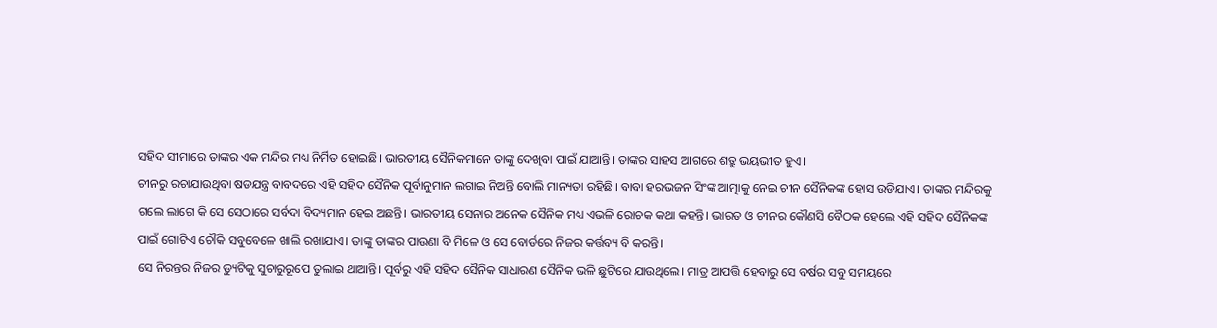ସହିଦ ସୀମାରେ ତାଙ୍କର ଏକ ମନ୍ଦିର ମଧ୍ୟ ନିର୍ମିତ ହୋଇଛି। ଭାରତୀୟ ସୈନିକମାନେ ତାଙ୍କୁ ଦେଖିବା ପାଇଁ ଯାଆନ୍ତି। ତାଙ୍କର ସାହସ ଆଗରେ ଶତ୍ରୁ ଭୟଭୀତ ହୁଏ।
ଚୀନରୁ ରଚାଯାଉଥିବା ଷଡଯନ୍ତ୍ର ବାବଦରେ ଏହି ସହିଦ ସୈନିକ ପୂର୍ବାନୁମାନ ଲଗାଇ ନିଅନ୍ତି ବୋଲି ମାନ୍ୟତା ରହିଛି। ବାବା ହରଭଜନ ସିଂଙ୍କ ଆତ୍ମାକୁ ନେଇ ଚୀନ ସୈନିକଙ୍କ ହୋସ ଉଡିଯାଏ। ତାଙ୍କର ମନ୍ଦିରକୁ ଗଲେ ଲାଗେ କି ସେ ସେଠାରେ ସର୍ବଦା ବିଦ୍ୟମାନ ହେଇ ଅଛନ୍ତି। ଭାରତୀୟ ସେନାର ଅନେକ ସୈନିକ ମଧ୍ୟ ଏଭଳି ରୋଚକ କଥା କହନ୍ତି। ଭାରତ ଓ ଚୀନର କୌଣସି ବୈଠକ ହେଲେ ଏହି ସହିଦ ସୈନିକଙ୍କ ପାଇଁ ଗୋଟିଏ ଚୌକି ସବୁବେଳେ ଖାଲି ରଖାଯାଏ। ତାଙ୍କୁ ତାଙ୍କର ପାଉଣା ବି ମିଳେ ଓ ସେ ବୋର୍ଡରେ ନିଜର କର୍ତ୍ତବ୍ୟ ବି କରନ୍ତି।
ସେ ନିରନ୍ତର ନିଜର ଡ୍ୟୁଟିକୁ ସୁଚାରୁରୂପେ ତୁଲାଇ ଥାଆନ୍ତି। ପୂର୍ବରୁ ଏହି ସହିଦ ସୈନିକ ସାଧାରଣ ସୈନିକ ଭଳି ଛୁଟିରେ ଯାଉଥିଲେ। ମାତ୍ର ଆପତ୍ତି ହେବାରୁ ସେ ବର୍ଷର ସବୁ ସମୟରେ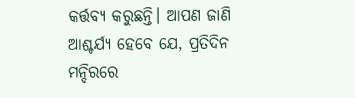କର୍ତ୍ତବ୍ୟ କରୁଛନ୍ତି। ଆପଣ ଜାଣି ଆଶ୍ଚର୍ଯ୍ୟ ହେବେ ଯେ, ପ୍ରତିଦିନ ମନ୍ଦିରରେ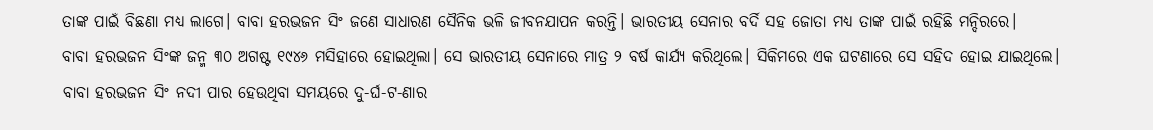ତାଙ୍କ ପାଇଁ ବିଛଣା ମଧ୍ୟ ଲାଗେ। ବାବା ହରଭଜନ ସିଂ ଜଣେ ସାଧାରଣ ସୈନିକ ଭଳି ଜୀବନଯାପନ କରନ୍ତି। ଭାରତୀୟ ସେନାର ବର୍ଦି ସହ ଜୋତା ମଧ୍ୟ ତାଙ୍କ ପାଇଁ ରହିଛି ମନ୍ଦିରରେ।
ବାବା ହରଭଜନ ସିଂଙ୍କ ଜନ୍ମ ୩୦ ଅଗଷ୍ଟ ୧୯୪୬ ମସିହାରେ ହୋଇଥିଲା। ସେ ଭାରତୀୟ ସେନାରେ ମାତ୍ର ୨ ବର୍ଷ କାର୍ଯ୍ୟ କରିଥିଲେ। ସିକିମରେ ଏକ ଘଟଣାରେ ସେ ସହିଦ ହୋଇ ଯାଇଥିଲେ। ବାବା ହରଭଜନ ସିଂ ନଦୀ ପାର ହେଉଥିବା ସମୟରେ ଦୁ-ର୍ଘ-ଟ-ଣାର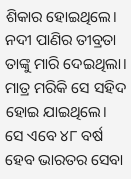ଶିକାର ହୋଇଥିଲେ। ନଦୀ ପାଣିର ତୀବ୍ରତା ତାଙ୍କୁ ମାରି ଦେଇଥିଲା। ମାତ୍ର ମରିକି ସେ ସହିଦ ହୋଇ ଯାଇଥିଲେ। ସେ ଏବେ ୪୮ ବର୍ଷ ହେବ ଭାରତର ସେବା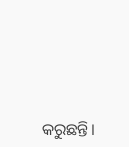କରୁଛନ୍ତି।